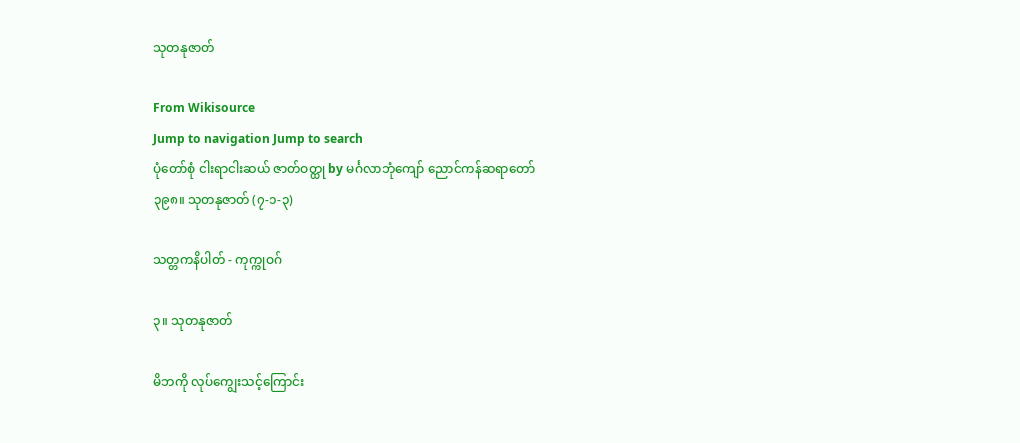သုတနုဇာတ်

From Wikisource
Jump to navigation Jump to search
ပုံတော်စုံ ငါးရာငါးဆယ် ဇာတ်ဝတ္ထု by မင်္ဂလာဘုံကျော် ညောင်ကန်ဆရာတော်
၃၉၈။ သုတနုဇာတ် (၇-၁-၃)

သတ္တကနိပါတ် - ကုက္ကုဝဂ်

၃။ သုတနုဇာတ်

မိဘကို လုပ်ကျွေးသင့်ကြောင်း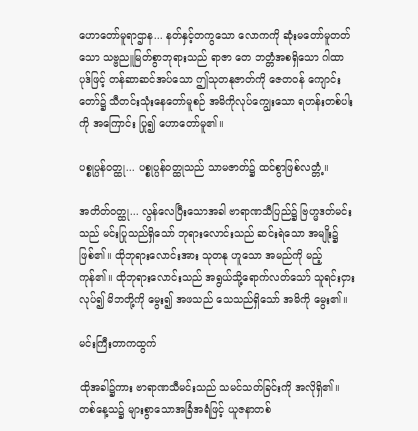ဟောတော်မူရာဌာန... နတ်နှင့်တကွသော လောကကို ဆုံးမတော်မူတတ်သော သဗ္ဗညူမြတ်စွာဘုရားသည် ရာဇာ တေ ဘတ္တံအစရှိသော ဂါထာပုဒ်ဖြင့် တန်ဆာဆင်အပ်သော ဤသုတနုဇာတ်ကို ဇေတဝန် ကျောင်းတော်၌ သီတင်းသုံးနေတော်မူစဉ် အမိကိုလုပ်ကျွေးသော ရဟန်းတစ်ပါးကို အကြောင်း ပြု၍ ဟောတော်မူ၏။

ပစ္စုပ္ပန်ဝတ္ထု... ပစ္စုပ္ပန်ဝတ္ထုသည် သာမဇာတ်၌ ထင်စွာဖြစ်လတ္တံ့။

အတိတ်ဝတ္ထု... လွန်လေပြီးသောအခါ ဗာရာဏသီပြည်၌ ဗြဟ္မဒတ်မင်းသည် မင်းပြုသည်ရှိသော် ဘုရားလောင်းသည် ဆင်းရဲသော အမျိုး၌ ဖြစ်၏။ ထိုဘုရားလောင်းအား သုတနု ဟူသော အမည်ကို မည့်ကုန်၏။ ထိုဘုရားလောင်းသည် အရွယ်သို့ရောက်လတ်သော် သူရင်းငှား လုပ်၍ မိဘတို့ကို မွေး၍ အဖသည် သေသည်ရှိသော် အမိကို မွေး၏။

မင်းကြီးတာကထွက်

ထိုအခါ၌ကား ဗာရာဏသီမင်းသည် သမင်သတ်ခြင်းကို အလိုရှိ၏။ တစ်နေ့သ၌ များစွာသောအခြံအရံဖြင့် ယူဇနာတစ်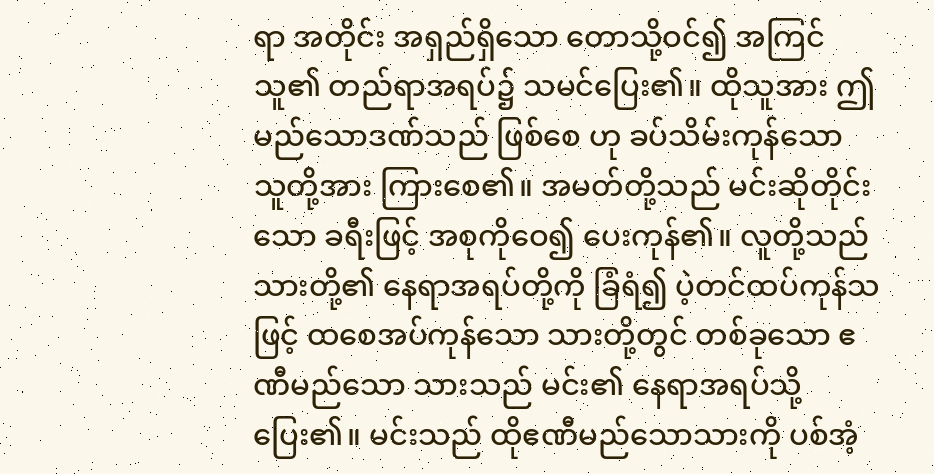ရာ အတိုင်း အရှည်ရှိသော တောသို့ဝင်၍ အကြင်သူ၏ တည်ရာအရပ်၌ သမင်ပြေး၏။ ထိုသူအား ဤ မည်သောဒဏ်သည် ဖြစ်စေ ဟု ခပ်သိမ်းကုန်သော သူတို့အား ကြားစေ၏။ အမတ်တို့သည် မင်းဆိုတိုင်းသော ခရီးဖြင့် အစုကိုဝေ၍ ပေးကုန်၏။ လူတို့သည် သားတို့၏ နေရာအရပ်တို့ကို ခြံရံ၍ ပဲ့တင်ထပ်ကုန်သဖြင့် ထစေအပ်ကုန်သော သားတို့တွင် တစ်ခုသော ဧဏီမည်သော သားသည် မင်း၏ နေရာအရပ်သို့ ပြေး၏။ မင်းသည် ထိုဧဏီမည်သောသားကို ပစ်အံ့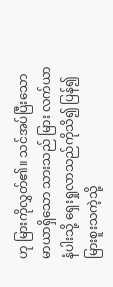ဟု မြားကိုလွှတ်၏။ သင်အပ်ပြီးသော မာယာရှိသော သားသည် မြား လက်ယာနံပါးသို့ ရှေးရှုလာသည်ကိုသိ၍ ပြန်၍ မြားစူးသကဲ့သို့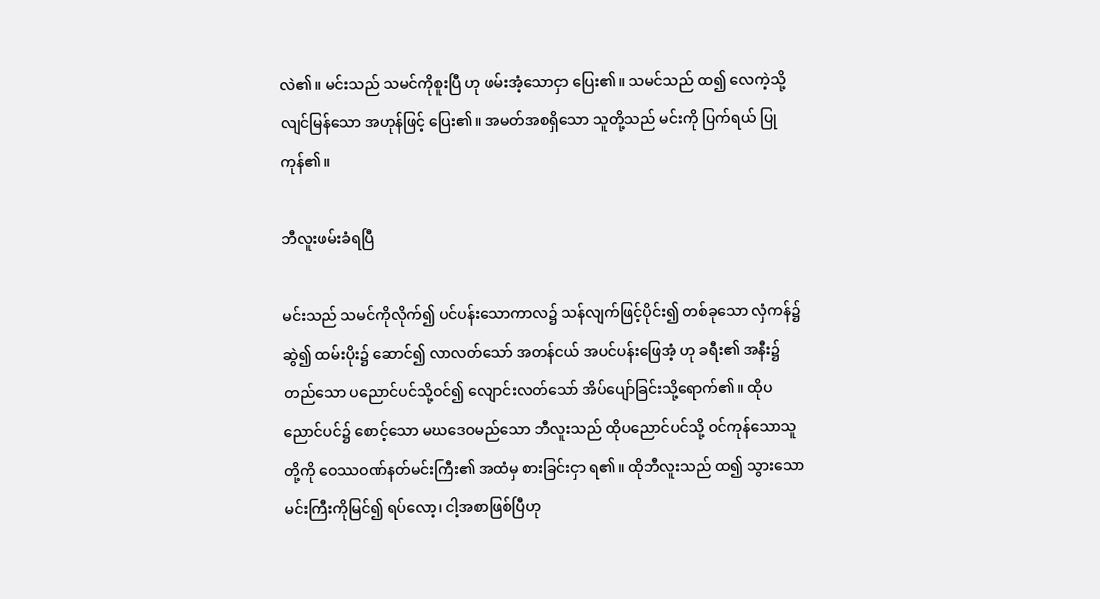လဲ၏။ မင်းသည် သမင်ကိုစူးပြီ ဟု ဖမ်းအံ့သောငှာ ပြေး၏။ သမင်သည် ထ၍ လေကဲ့သို့ လျင်မြန်သော အဟုန်ဖြင့် ပြေး၏။ အမတ်အစရှိသော သူတို့သည် မင်းကို ပြက်ရယ် ပြုကုန်၏။

ဘီလူးဖမ်းခံရပြီ

မင်းသည် သမင်ကိုလိုက်၍ ပင်ပန်းသောကာလ၌ သန်လျက်ဖြင့်ပိုင်း၍ တစ်ခုသော လှံကန်၌ဆွဲ၍ ထမ်းပိုး၌ ဆောင်၍ လာလတ်သော် အတန်ငယ် အပင်ပန်းဖြေအံ့ ဟု ခရီး၏ အနီး၌ တည်သော ပညောင်ပင်သို့ဝင်၍ လျောင်းလတ်သော် အိပ်ပျော်ခြင်းသို့ရောက်၏။ ထိုပညောင်ပင်၌ စောင့်သော မဃဒေဝမည်သော ဘီလူးသည် ထိုပညောင်ပင်သို့ ဝင်ကုန်သောသူတို့ကို ဝေဿဝဏ်နတ်မင်းကြီး၏ အထံမှ စားခြင်းငှာ ရ၏။ ထိုဘီလူးသည် ထ၍ သွားသော မင်းကြီးကိုမြင်၍ ရပ်လော့၊ ငါ့အစာဖြစ်ပြီဟု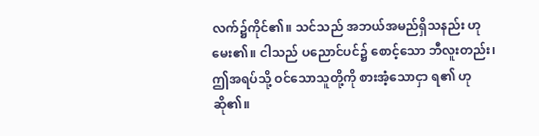လက်၌ကိုင်၏။ သင်သည် အဘယ်အမည်ရှိသနည်း ဟု မေး၏။ ငါသည် ပညောင်ပင်၌ စောင့်သော ဘီလူးတည်း၊ ဤအရပ်သို့ ဝင်သောသူတို့ကို စားအံ့သောငှာ ရ၏ ဟု ဆို၏။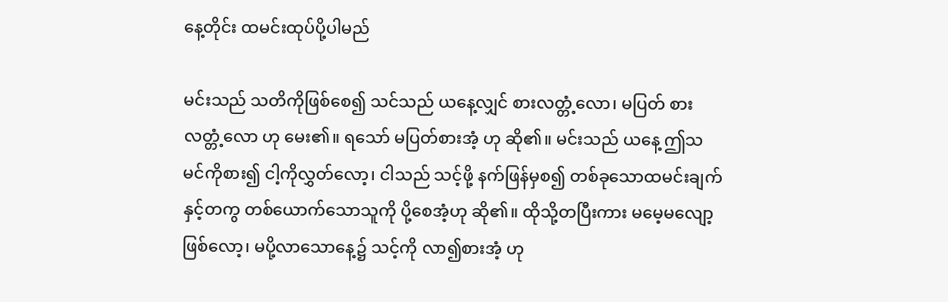နေ့တိုင်း ထမင်းထုပ်ပို့ပါမည်

မင်းသည် သတိကိုဖြစ်စေ၍ သင်သည် ယနေ့လျှင် စားလတ္တံ့လော၊ မပြတ် စားလတ္တံ့လော ဟု မေး၏။ ရသော် မပြတ်စားအံ့ ဟု ဆို၏။ မင်းသည် ယနေ့ ဤသမင်ကိုစား၍ ငါ့ကိုလွှတ်လော့၊ ငါသည် သင့်ဖို့ နက်ဖြန်မှစ၍ တစ်ခုသောထမင်းချက်နှင့်တကွ တစ်ယောက်သောသူကို ပို့စေအံ့ဟု ဆို၏။ ထိုသို့တပြီးကား မမေ့မလျော့ဖြစ်လော့၊ မပို့လာသောနေ့၌ သင့်ကို လာ၍စားအံ့ ဟု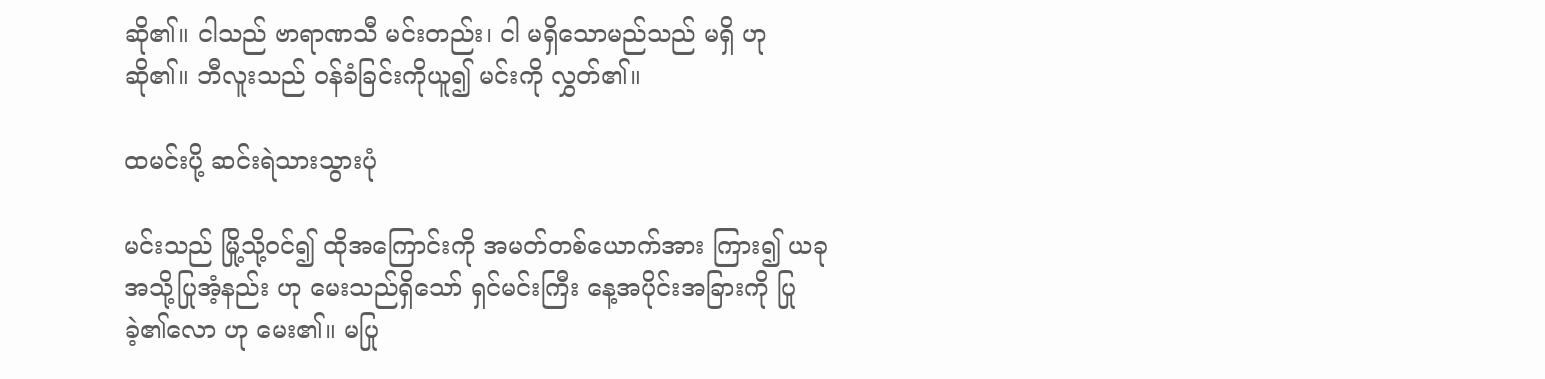ဆို၏။ ငါသည် ဗာရာဏသီ မင်းတည်း၊ ငါ မရှိသောမည်သည် မရှိ ဟု ဆို၏။ ဘီလူးသည် ဝန်ခံခြင်းကိုယူ၍ မင်းကို လွှတ်၏။

ထမင်းပို့ ဆင်းရဲသားသွားပုံ

မင်းသည် မြို့သို့ဝင်၍ ထိုအကြောင်းကို အမတ်တစ်ယောက်အား ကြား၍ ယခု အသို့ပြုအံ့နည်း ဟု မေးသည်ရှိသော် ရှင်မင်းကြီး နေ့အပိုင်းအခြားကို ပြုခဲ့၏လော ဟု မေး၏။ မပြု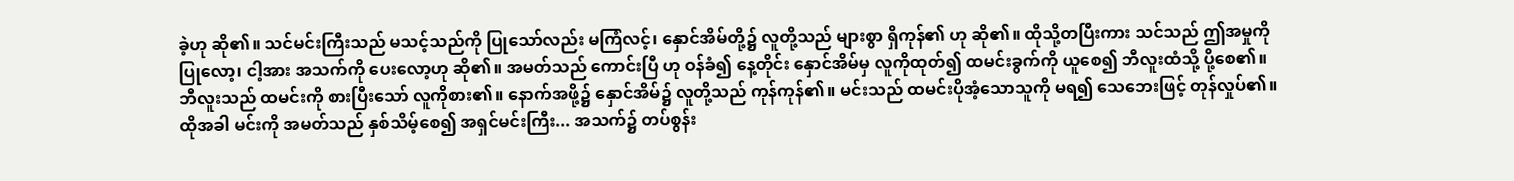ခဲ့ဟု ဆို၏။ သင်မင်းကြီးသည် မသင့်သည်ကို ပြုသော်လည်း မကြံလင့်၊ နှောင်အိမ်တို့၌ လူတို့သည် များစွာ ရှိကုန်၏ ဟု ဆို၏။ ထိုသို့တပြီးကား သင်သည် ဤအမှုကိုပြုလော့၊ ငါ့အား အသက်ကို ပေးလော့ဟု ဆို၏။ အမတ်သည် ကောင်းပြီ ဟု ဝန်ခံ၍ နေ့တိုင်း နှောင်အိမ်မှ လူကိုထုတ်၍ ထမင်းခွက်ကို ယူစေ၍ ဘီလူးထံသို့ ပို့စေ၏။ ဘီလူးသည် ထမင်းကို စားပြီးသော် လူကိုစား၏။ နောက်အဖို့၌ နှောင်အိမ်၌ လူတို့သည် ကုန်ကုန်၏။ မင်းသည် ထမင်းပိုအံ့သောသူကို မရ၍ သေဘေးဖြင့် တုန်လှုပ်၏။ ထိုအခါ မင်းကို အမတ်သည် နှစ်သိမ့်စေ၍ အရှင်မင်းကြီး... အသက်၌ တပ်စွန်း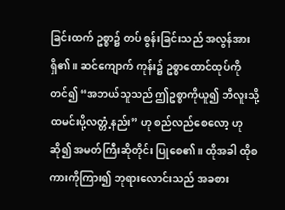ခြင်းထက် ဥစ္စာ၌ တပ် စွန်းခြင်းသည် အလွန်အားရှိ၏။ ဆင်ကျောက် ကုန်း၌ ဥစ္စာထောင်ထုပ်ကိုတင်၍ “အဘယ်သူသည် ဤဥစ္စာကိုယူ၍ ဘီလူးသို့ ထမင်းပို့လတ္တံ့နည်း” ဟု စည်လည်စေလော့ ဟု ဆို၍ အမတ်ကြီးဆိုတိုင်း ပြုစေ၏။ ထိုအခါ ထိုစကားကိုကြား၍ ဘုရားလောင်းသည် အခစား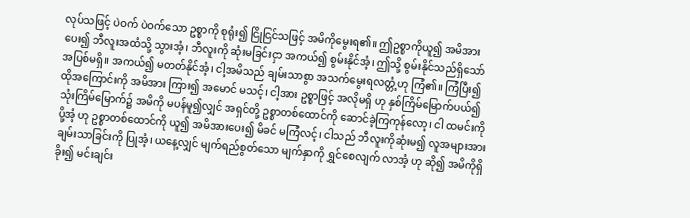လုပ်သဖြင့် ပဲဝက် ပဲဝက်သော ဥစ္စာကို စုရုံး၍ ငြိုငြင်သဖြင့် အမိကိုမွေးရ၏။ ဤဥစ္စာကိုယူ၍ အမိအားပေး၍ ဘီလူးအထံသို့ သွားအံ့၊ ဘီလူးကို ဆုံးမခြင်းငှာ အကယ်၍ စွမ်းနိုင်အံ့၊ ဤသို့ စွမ်းနိုင်သည်ရှိသော် အပြစ်မရှိ။ အကယ်၍ မတတ်နိုင်အံ့၊ ငါ့အမိသည် ချမ်းသာစွာ အသက်မွေးရလတ္တံ့ဟု ကြံ၏။ ကြံပြီး၍ ထိုအကြောင်းကို အမိအား ကြား၍ အမောင် မသင့်၊ ငါ့အား ဥစ္စာဖြင့် အလိုမရှိ ဟု နှစ်ကြိမ်မြောက်ပယ်၍ သုံးကြိမ်မြောက်၌ အမိကို မပန်မူ၍လျှင် အရှင်တို့ ဥစ္စာတစ်ထောင်ကို ဆောင်ခဲ့ကြကုန်လော့၊ ငါ ထမင်းကို ပို့အံ့ ဟု ဥစ္စာတစ်ထောင်ကို ယူ၍ အမိအားပေး၍ မိခင် မကြံလင့်၊ ငါသည် ဘီလူးကိုဆုံးမ၍ လူအများအား ချမ်းသာခြင်းကို ပြုအံ့၊ ယနေ့လျှင် မျက်ရည်စွတ်သော မျက်နှာကို ရွှင်စေလျက် လာအံ့ ဟု ဆို၍ အမိကိုရှိခိုး၍ မင်းချင်း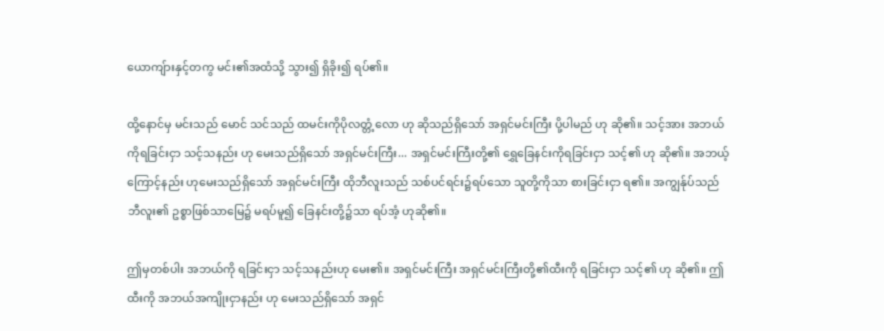ယောကျ်ားနှင့်တကွ မင်း၏အထံသို့ သွား၍ ရှိခိုး၍ ရပ်၏။

ထို့နောင်မှ မင်းသည် မောင် သင်သည် ထမင်းကိုပိုလတ္တံ့လော ဟု ဆိုသည်ရှိသော် အရှင်မင်းကြီး ပို့ပါမည် ဟု ဆို၏။ သင့်အား အဘယ်ကိုရခြင်းငှာ သင့်သနည်း ဟု မေးသည်ရှိသော် အရှင်မင်းကြီး... အရှင်မင်းကြီးတို့၏ ရွှေခြေနင်းကိုရခြင်းငှာ သင့်၏ ဟု ဆို၏။ အဘယ့်ကြောင့်နည်း ဟုမေးသည်ရှိသော် အရှင်မင်းကြီး ထိုဘီလူးသည် သစ်ပင်ရင်း၌ရပ်သော သူတို့ကိုသာ စားခြင်းငှာ ရ၏။ အကျွန်ုပ်သည် ဘီလူး၏ ဥစ္စာဖြစ်သာမြေ၌ မရပ်မူ၍ ခြေနင်းတို့၌သာ ရပ်အံ့ ဟုဆို၏။

ဤမှတစ်ပါး အဘယ်ကို ရခြင်းငှာ သင့်သနည်းဟု မေး၏။ အရှင်မင်းကြီး အရှင်မင်းကြီးတို့၏ထီးကို ရခြင်းငှာ သင့်၏ ဟု ဆို၏။ ဤထီးကို အဘယ်အကျိုးငှာနည်း ဟု မေးသည်ရှိသော် အရှင်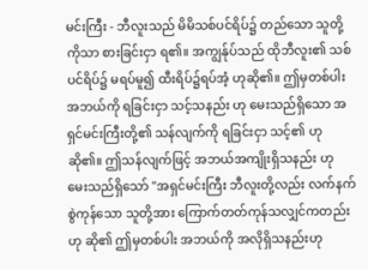မင်းကြီး - ဘီလူးသည် မိမိသစ်ပင်ရိပ်၌ တည်သော သူတို့ကိုသာ စားခြင်းငှာ ရ၏။ အကျွန်ုပ်သည် ထိုဘီလူး၏ သစ် ပင်ရိပ်၌ မရပ်မူ၍ ထီးရိပ်၌ရပ်အံ့ ဟုဆို၏။ ဤမှတစ်ပါး အဘယ်ကို ရခြင်းငှာ သင့်သနည်း ဟု မေးသည်ရှိသော အရှင်မင်းကြီးတို့၏ သန်လျက်ကို ရခြင်းငှာ သင့်၏ ဟု ဆို၏။ ဤသန်လျက်ဖြင့် အဘယ်အကျိုးရှိသနည်း ဟု မေးသည်ရှိသော် "အရှင်မင်းကြီး ဘီလူးတို့လည်း လက်နက်စွဲကုန်သော သူတို့အား ကြောက်တတ်ကုန်သလျှင်ကတည်း ဟု ဆို၏ ဤမှတစ်ပါး အဘယ်ကို အလိုရှိသနည်းဟု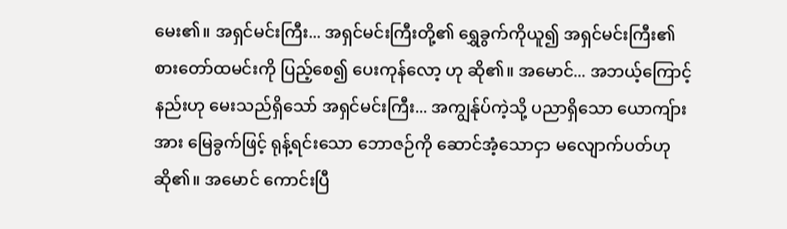မေး၏။ အရှင်မင်းကြီး... အရှင်မင်းကြီးတို့၏ ရွှေခွက်ကိုယူ၍ အရှင်မင်းကြီး၏ စားတော်ထမင်းကို ပြည့်စေ၍ ပေးကုန်လော့ ဟု ဆို၏။ အမောင်... အဘယ့်ကြောင့်နည်းဟု မေးသည်ရှိသော် အရှင်မင်းကြီး... အကျွန်ုပ်ကဲ့သို့ ပညာရှိသော ယောကျ်ားအား မြေခွက်ဖြင့် ရုန့်ရင်းသော ဘောဇဉ်ကို ဆောင်အံ့သောငှာ မလျောက်ပတ်ဟု ဆို၏။ အမောင် ကောင်းပြီ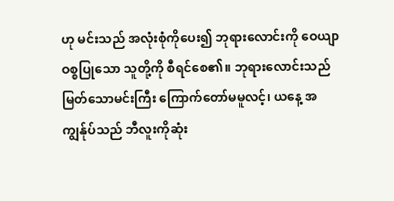ဟု မင်းသည် အလုံးစုံကိုပေး၍ ဘုရားလောင်းကို ဝေယျာဝစ္စပြုသော သူတို့ကို စီရင်စေ၏။ ဘုရားလောင်းသည် မြတ်သောမင်းကြီး ကြောက်တော်မမူလင့်၊ ယနေ့ အကျွန်ုပ်သည် ဘီလူးကိုဆုံး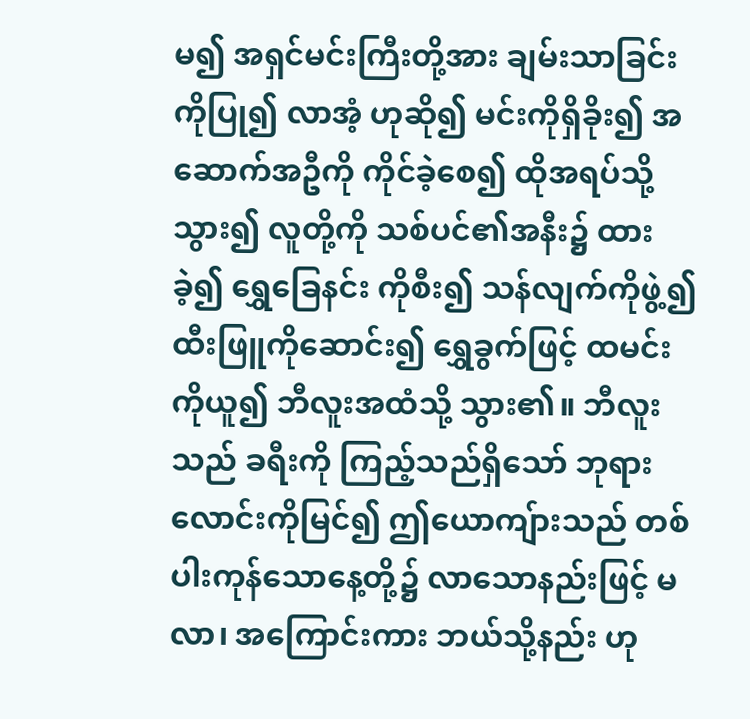မ၍ အရှင်မင်းကြီးတို့အား ချမ်းသာခြင်းကိုပြု၍ လာအံ့ ဟုဆို၍ မင်းကိုရှိခိုး၍ အဆောက်အဦကို ကိုင်ခဲ့စေ၍ ထိုအရပ်သို့သွား၍ လူတို့ကို သစ်ပင်၏အနီး၌ ထားခဲ့၍ ရွှေခြေနင်း ကိုစီး၍ သန်လျက်ကိုဖွဲ့၍ ထီးဖြူကိုဆောင်း၍ ရွှေခွက်ဖြင့် ထမင်းကိုယူ၍ ဘီလူးအထံသို့ သွား၏။ ဘီလူးသည် ခရီးကို ကြည့်သည်ရှိသော် ဘုရားလောင်းကိုမြင်၍ ဤယောကျ်ားသည် တစ်ပါးကုန်သောနေ့တို့၌ လာသောနည်းဖြင့် မလာ၊ အကြောင်းကား ဘယ်သို့နည်း ဟု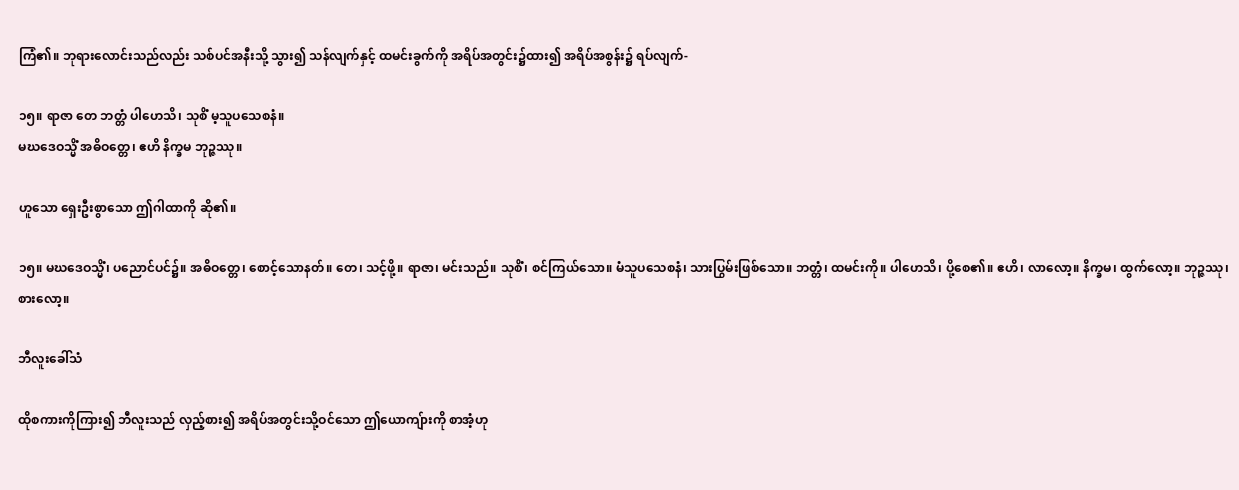ကြံ၏။ ဘုရားလောင်းသည်လည်း သစ်ပင်အနီးသို့ သွား၍ သန်လျက်နှင့် ထမင်းခွက်ကို အရိပ်အတွင်း၌ထား၍ အရိပ်အစွန်း၌ ရပ်လျက်-

၁၅။ ရာဇာ တေ ဘတ္တံ ပါဟေသိ၊ သုစိံ မ့သူပသေစနံ။
မဃဒေဝသ္မိံ အဓိဝတ္တေ၊ ဧဟိ နိက္ခမ ဘုဉ္ဇဿု။

ဟူသော ရှေးဦးစွာသော ဤဂါထာကို ဆို၏။

၁၅။ မဃဒေဝသ္မိံ၊ ပညောင်ပင်၌။ အဓိဝတ္တေ၊ စောင့်သောနတ်။ တေ၊ သင့်ဖို့။ ရာဇာ၊ မင်းသည်။ သုစိံ၊ စင်ကြယ်သော။ မံသူပသေစနံ၊ သားပြွမ်းဖြစ်သော။ ဘတ္တံ၊ ထမင်းကို။ ပါဟေသိ၊ ပို့စေ၏။ ဧဟိ၊ လာလော့။ နိက္ခမ၊ ထွက်လော့။ ဘုဉ္ဇဿု၊ စားလော့။

ဘီလူးခေါ်သံ

ထိုစကားကိုကြား၍ ဘီလူးသည် လှည့်စား၍ အရိပ်အတွင်းသို့ဝင်သော ဤယောကျ်ားကို စာအံ့ဟု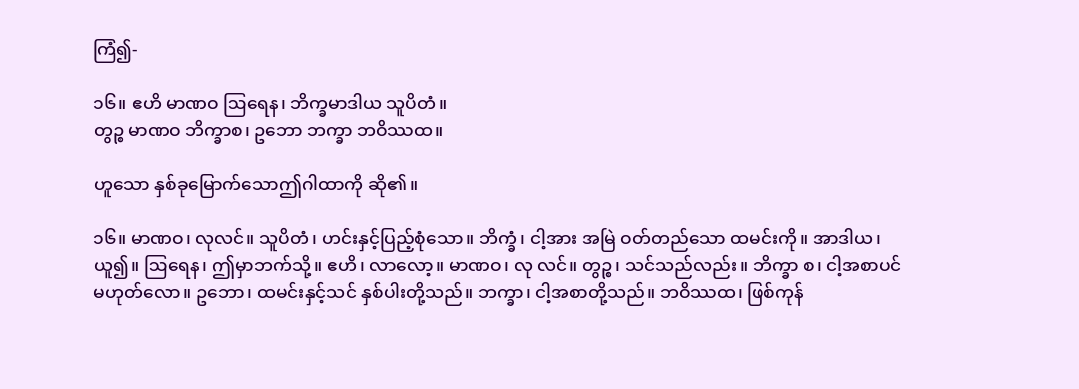ကြံ၍-

၁၆။ ဧဟိ မာဏဝ ဩရေန၊ ဘိက္ခမာဒါယ သူပိတံ။
တွဉ္စ မာဏဝ ဘိက္ခာစ၊ ဥဘော ဘက္ခာ ဘဝိဿထ။

ဟူသော နှစ်ခုမြောက်သောဤဂါထာကို ဆို၏။

၁၆။ မာဏဝ၊ လုလင်။ သူပိတံ၊ ဟင်းနှင့်ပြည့်စုံသော။ ဘိက္ခံ၊ ငါ့အား အမြဲ ဝတ်တည်သော ထမင်းကို။ အာဒါယ၊ ယူ၍။ ဩရေန၊ ဤမှာဘက်သို့။ ဧဟိ၊ လာလော့။ မာဏဝ၊ လု လင်။ တွဉ္စ၊ သင်သည်လည်း။ ဘိက္ခာ စ၊ ငါ့အစာပင် မဟုတ်လော။ ဥဘော၊ ထမင်းနှင့်သင် နှစ်ပါးတို့သည်။ ဘက္ခာ၊ ငါ့အစာတို့သည်။ ဘဝိဿထ၊ ဖြစ်ကုန်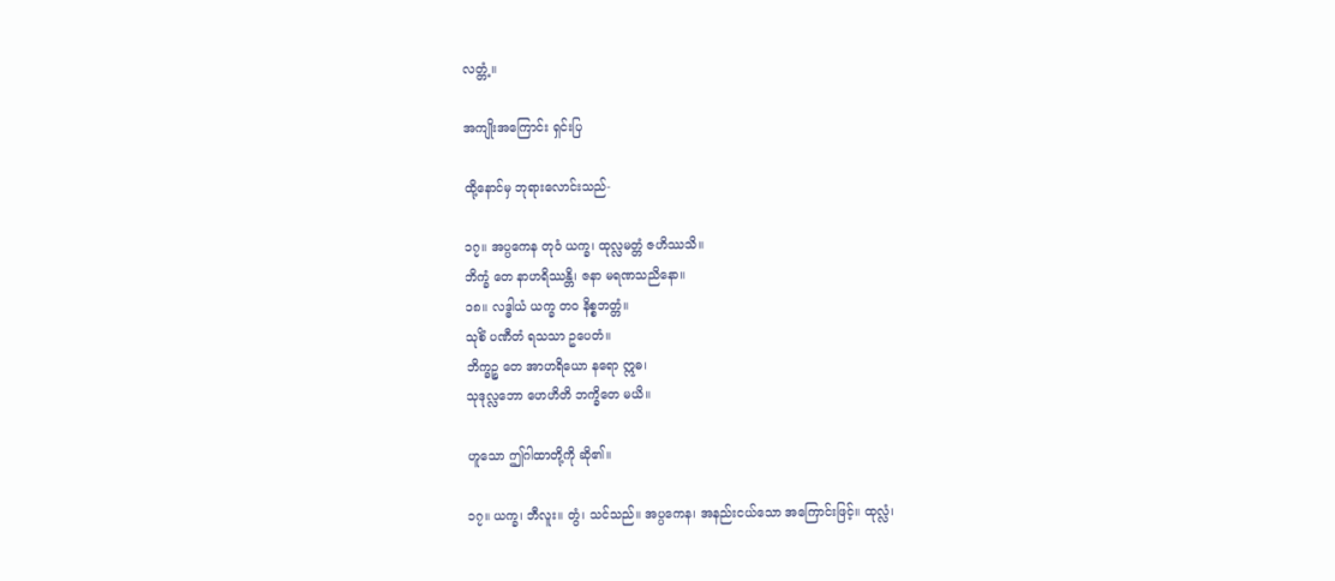လတ္တံ့။

အကျိုးအကြောင်း ရှင်းပြ

ထို့နောင်မှ ဘုရားလောင်းသည်-

၁၇။ အပ္ပကေန တုဝံ ယက္ခ၊ ထုလ္လမတ္တံ ဇဟိဿသိ။
ဘိက္ခံ တေ နာဟရိဿန္တိ၊ ဇနာ မရဏသညိနော။
၁၈။ လဒ္ဓါယံ ယက္ခ တဝ နိစ္စဘတ္တံ။
သုစိံ ပဏီတံ ရသသာ ဥပေတံ။
ဘိက္ခဉ္စ တေ အာဟရိယော နရော ဣဓ၊
သုဒုလ္လဘော ဟေဟိတိ ဘက္ခိတေ မယိ။

ဟူသော ဤဂါထာတို့ကို ဆို၏။

၁၇။ ယက္ခ၊ ဘီလူး။ တွံ၊ သင်သည်။ အပ္ပကေန၊ အနည်းငယ်သော အကြောင်းဖြင့်။ ထုလ္လံ၊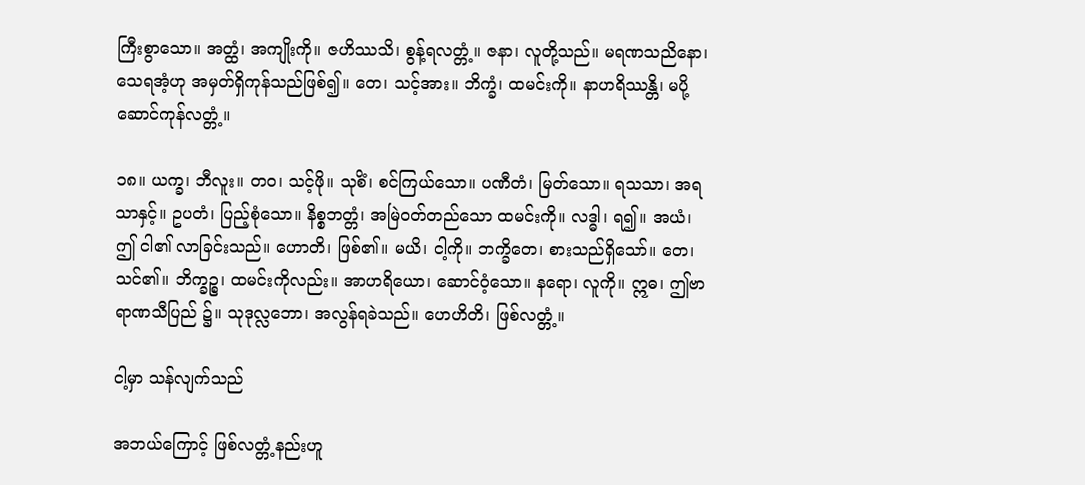ကြီးစွာသော။ အတ္ထံ၊ အကျိုးကို။ ဇဟိဿသိ၊ စွန့်ရလတ္တံ့။ ဇနာ၊ လူတို့သည်။ မရဏသညိနော၊ သေရအံ့ဟု အမှတ်ရှိကုန်သည်ဖြစ်၍။ တေ၊ သင့်အား။ ဘိက္ခံ၊ ထမင်းကို။ နာဟရိဿန္တိ၊ မပို့ဆောင်ကုန်လတ္တံ့။

၁၈။ ယက္ခ၊ ဘီလူး။ တဝ၊ သင့်ဖို။ သုစိံ၊ စင်ကြယ်သော။ ပဏီတံ၊ မြတ်သော။ ရသသာ၊ အရသာနှင့်။ ဥပတံ၊ ပြည့်စုံသော။ နိစ္စဘတ္တံ၊ အမြဲဝတ်တည်သော ထမင်းကို။ လဒ္ဓါ၊ ရ၍။ အယံ၊ ဤ ငါ၏ လာခြင်းသည်။ ဟောတိ၊ ဖြစ်၏။ မယိ၊ ငါ့ကို။ ဘက္ခိတေ၊ စားသည်ရှိသော်။ တေ၊ သင်၏။ ဘိက္ခဉ္စ၊ ထမင်းကိုလည်း။ အာဟရိယော၊ ဆောင်ဝံ့သော။ နရော၊ လူကို။ ဣဓ၊ ဤဗာရာဏသီပြည် ၌။ သုဒုလ္လဘော၊ အလွန်ရခဲသည်။ ဟေဟိတိ၊ ဖြစ်လတ္တံ့။

ငါ့မှာ သန်လျက်သည်

အဘယ်ကြောင့် ဖြစ်လတ္တံ့နည်းဟူ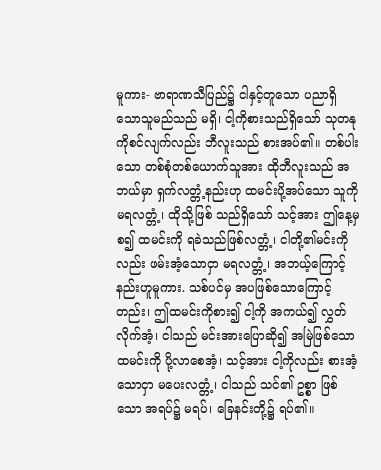မူကား- ဗာရာဏသီပြည်၌ ငါနှင့်တူသော ပညာရှိသောသူမည်သည် မရှိ၊ ငါ့ကိုစားသည်ရှိသော် သုတနုကိုစင်လျက်လည်း ဘီလူးသည် စားအပ်၏။ တစ်ပါးသော တစ်စုံတစ်ယောက်သူအား ထိုဘီလူးသည် အဘယ်မှာ ရှက်လတ္တံ့နည်းဟု ထမင်းပို့အပ်သော သူကို မရလတ္တံ့၊ ထိုသို့ဖြစ် သည်ရှိသော် သင့်အား ဤနေ့မှစ၍ ထမင်းကို ရခဲသည်ဖြစ်လတ္တံ့၊ ငါတို့၏မင်းကိုလည်း ဖမ်းအံ့သောငှာ မရလတ္တံ့၊ အဘယ့်ကြောင့်နည်းဟူမူကား. သစ်ပင်မှ အပဖြစ်သောကြောင့်တည်း၊ ဤထမင်းကိုစား၍ ငါ့ကို အကယ်၍ လွှတ်လိုက်အံ့၊ ငါသည် မင်းအားပြောဆို၍ အမြဲဖြစ်သော ထမင်းကို ပို့လာစေအံ့၊ သင့်အား ငါ့ကိုလည်း စားအံ့သောငှာ မပေးလတ္တံ့၊ ငါသည် သင်၏ ဥစ္စာ ဖြစ်သော အရပ်၌ မရပ်၊ ခြေနင်းတို့၌ ရပ်၏။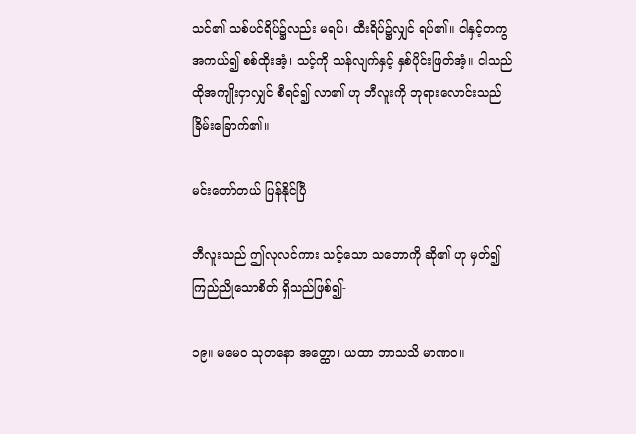သင်၏ သစ်ပင်ရိပ်၌လည်း မရပ်၊ ထီးရိပ်၌လျှင် ရပ်၏။ ငါနှင့်တကွ အကယ်၍ စစ်ထိုးအံ့၊ သင့်ကို သန်လျက်နှင့် နှစ်ပိုင်းဖြတ်အံ့။ ငါသည် ထိုအကျိုးငှာလျှင် စီရင်၍ လာ၏ ဟု ဘီလူးကို ဘုရားလောင်းသည် ခြိမ်းခြောက်၏။

မင်းတော်တယ် ပြန်နိုင်ပြီ

ဘီလူးသည် ဤလုလင်ကား သင့်သော သဘောကို ဆို၏ ဟု မှတ်၍ ကြည်ညိုသောစိတ် ရှိသည်ဖြစ်၍-

၁၉။ မမေဝ သုတနော အတ္ထော၊ ယထာ ဘာသသိ မာဏဝ။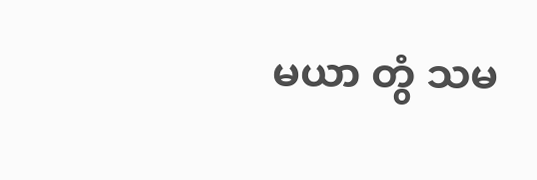မယာ တွံ သမ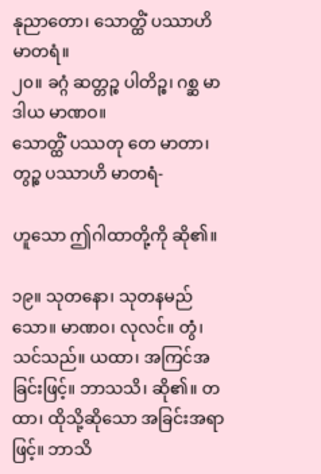နုညာတော၊ သောတ္ထိံ ပဿာဟိ မာတရံ။
၂၀။ ခဂ္ဂံ ဆတ္တဉ္စ ပါတိဉ္စ၊ ဂစ္ဆ မာဒါယ မာဏဝ။
သောတ္ထိံ ပဿတု တေ မာတာ၊ တွဉ္စ ပဿာဟိ မာတရံ-

ဟူသော ဤဂါထာတို့ကို ဆို၏။

၁၉။ သုတနော၊ သုတနမည်သော။ မာဏဝ၊ လုလင်။ တွံ၊ သင်သည်။ ယထာ၊ အကြင်အခြင်းဖြင့်။ ဘာသသိ၊ ဆို၏။ တထာ၊ ထိုသို့ဆိုသော အခြင်းအရာဖြင့်။ ဘာသိ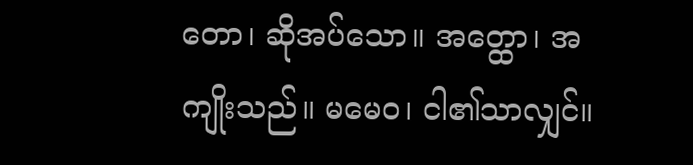တော၊ ဆိုအပ်သော။ အတ္ထော၊ အကျိုးသည်။ မမေဝ၊ ငါ၏သာလျှင်။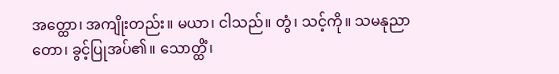အတ္ထော၊ အကျိုးတည်း။ မယာ၊ ငါသည်။ တွံ၊ သင့်ကို။ သမနုညာတော၊ ခွင့်ပြုအပ်၏။ သောတ္ထိံ၊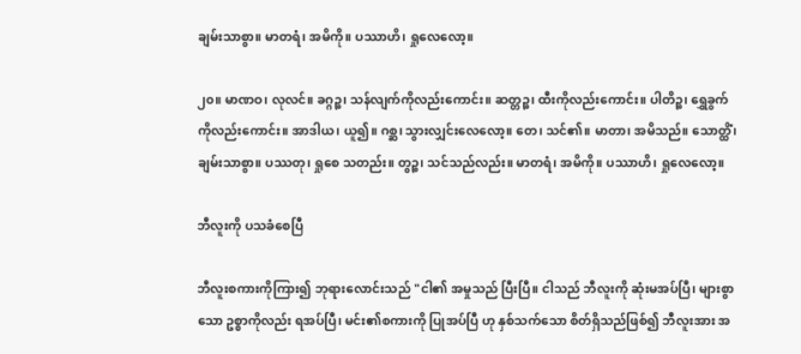ချမ်းသာစွာ။ မာတရံ၊ အမိကို။ ပဿာဟိ၊ ရှုလေလော့။

၂၀။ မာဏဝ၊ လုလင်။ ခဂ္ဂဉ္စ၊ သန်လျက်ကိုလည်းကောင်း။ ဆတ္တဉ္စ၊ ထီးကိုလည်းကောင်း။ ပါတိဉ္စ၊ ရွှေခွက်ကိုလည်းကောင်း။ အာဒါယ၊ ယူ၍။ ဂစ္ဆ၊ သွားလျှင်းလေလော့။ တေ၊ သင်၏။ မာတာ၊ အမိသည်။ သောတ္ထိံ၊ ချမ်းသာစွာ။ ပဿတု၊ ရှုစေ သတည်း။ တွဉ္စ၊ သင်သည်လည်း။ မာတရံ၊ အမိကို။ ပဿာဟိ၊ ရှုလေလော့။

ဘီလူးကို ပသခံစေပြီ

ဘီလူးစကားကိုကြား၍ ဘုရားလောင်းသည် "ငါ၏ အမှုသည် ပြီးပြီ။ ငါသည် ဘီလူးကို ဆုံးမအပ်ပြီ၊ များစွာသော ဥစ္စာကိုလည်း ရအပ်ပြီ၊ မင်း၏စကားကို ပြုအပ်ပြီ ဟု နှစ်သက်သော စိတ်ရှိသည်ဖြစ်၍ ဘီလူးအား အ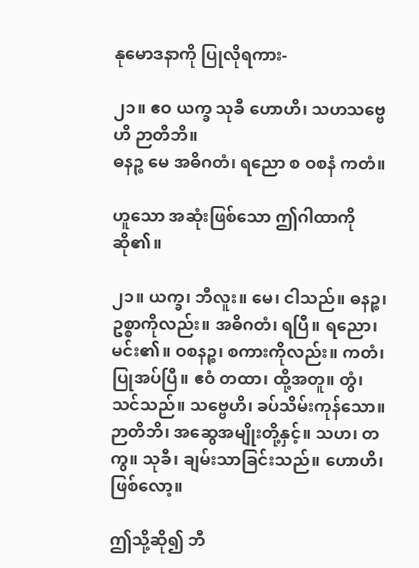နုမောဒနာကို ပြုလိုရကား-

၂၁။ ဧဝ ယက္ခ သုခီ ဟောဟိ၊ သဟသဗ္ဗေဟိ ဉာတိဘိ။
ဓနဉ္စ မေ အဓိဂတံ၊ ရညော စ ဝစနံ ကတံ။

ဟူသော အဆုံးဖြစ်သော ဤဂါထာကိုဆို၏။

၂၁။ ယက္ခ၊ ဘီလူး။ မေ၊ ငါသည်။ ဓနဉ္စ၊ ဥစ္စာကိုလည်း။ အဓိဂတံ၊ ရပြီ။ ရညော၊ မင်း၏။ ဝစနဉ္စ၊ စကားကိုလည်း။ ကတံ၊ ပြုအပ်ပြီ။ ဧဝံ တထာ၊ ထို့အတူ။ တွံ၊ သင်သည်။ သဗ္ဗေဟိ၊ ခပ်သိမ်းကုန်သော။ ဉာတိဘိ၊ အဆွေအမျိုးတို့နှင့်။ သဟ၊ တကွ။ သုခီ၊ ချမ်းသာခြင်းသည်။ ဟောဟိ၊ ဖြစ်လော့။

ဤသို့ဆို၍ ဘီ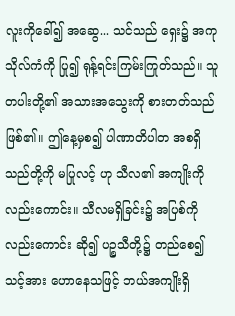လူးကိုခေါ်၍ အဆွေ... သင်သည် ရှေး၌ အကုသိုလ်ကံကို ပြု၍ ရုန့်ရင်းကြမ်းကြုတ်သည်။ သူတပါးတို့၏ အသားအသွေးကို စားတတ်သည်ဖြစ်၏။ ဤနေ့မှစ၍ ပါဏာတိပါတ အစရှိသည်တို့ကို မပြုလင့် ဟု သီလ၏ အကျိုးကိုလည်းကောင်း။ သီလမရှိခြင်း၌ အပြစ်ကိုလည်းကောင်း ဆို၍ ပဉ္စသီတို့၌ တည်စေ၍ သင့်အား ဟောနေသဖြင့် ဘယ်အကျိုးရှိ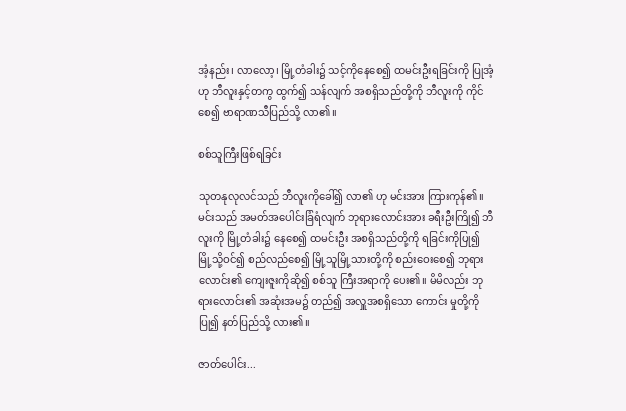အံ့နည်း၊ လာလော့၊ မြို့တံခါး၌ သင့်ကိုနေစေ၍ ထမင်းဦးရခြင်းကို ပြုအံ့ ဟု ဘီလူးနှင့်တကွ ထွက်၍ သန်လျက် အစရှိသည်တို့ကို ဘီလူးကို ကိုင်စေ၍ ဗာရာဏသီပြည်သို့ လာ၏။

စစ်သူကြီးဖြစ်ရခြင်း

သုတနုလုလင်သည် ဘီလူးကိုခေါ်၍ လာ၏ ဟု မင်းအား ကြားကုန်၏။ မင်းသည် အမတ်အပေါင်းခြံရံလျက် ဘုရားလောင်းအား ခရီးဦးကြို၍ ဘီလူးကို မြို့တံခါး၌ နေစေ၍ ထမင်းဦး အစရှိသည်တို့ကို ရခြင်းကိုပြု၍ မြို့သို့ဝင်၍ စည်လည်စေ၍ မြို့သူမြို့သားတို့ကို စည်းဝေးစေ၍ ဘုရားလောင်း၏ ကျေးဇူးကိုဆို၍ စစ်သူ ကြီးအရာကို ပေး၏။ မိမိလည်း ဘုရားလောင်း၏ အဆုံးအမ၌ တည်၍ အလှူအစရှိသော ကောင်း မှုတို့ကိုပြု၍ နတ်ပြည်သို့ လား၏။

ဇာတ်ပေါင်း...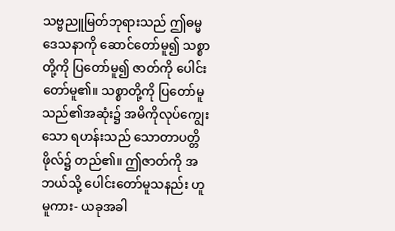သဗ္ဗညူမြတ်ဘုရားသည် ဤဓမ္မဒေသနာကို ဆောင်တော်မူ၍ သစ္စာတို့ကို ပြတော်မူ၍ ဇာတ်ကို ပေါင်းတော်မူ၏။ သစ္စာတို့ကို ပြတော်မူသည်၏အဆုံး၌ အမိကိုလုပ်ကျွေးသော ရဟန်းသည် သောတာပတ္တိဖိုလ်၌ တည်၏။ ဤဇာတ်ကို အဘယ်သို့ ပေါင်းတော်မူသနည်း ဟူမူကား- ယခုအခါ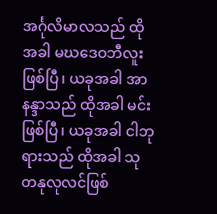အင်္ဂုလိမာလသည် ထိုအခါ မဃဒေဝဘီလူးဖြစ်ပြီ၊ ယခုအခါ အာနန္ဒာသည် ထိုအခါ မင်းဖြစ်ပြီ၊ ယခုအခါ ငါဘုရားသည် ထိုအခါ သုတနုလုလင်ဖြစ်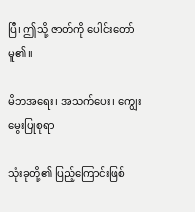ပြီ၊ ဤသို့ ဇာတ်ကို ပေါင်းတော်မူ၏။

မိဘအရေး၊ အသက်ပေး၊ ကျွေးမွေးပြုစုရာ

သုံးခုတို့၏ ပြည့်ကြောင်းဖြစ်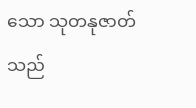သော သုတနုဇာတ်သည်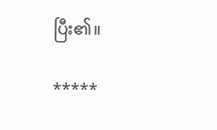ပြီး၏။

*****